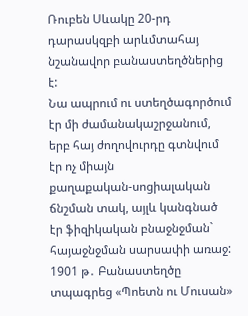Ռուբեն Սևակը 20-րդ դարասկզբի արևմտահայ նշանավոր բանաստեղծներից է:
Նա ապրում ու ստեղծագործում էր մի ժամանակաշրջանում, երբ հայ ժողովուրդը գտնվում էր ոչ միայն
քաղաքական-սոցիալական ճնշման տակ, այլև կանգնած էր ֆիզիկական բնաջնջման` հայաջնջման սարսափի առաջ:
1901 թ․ Բանաստեղծը տպագրեց «Պոետն ու Մուսան»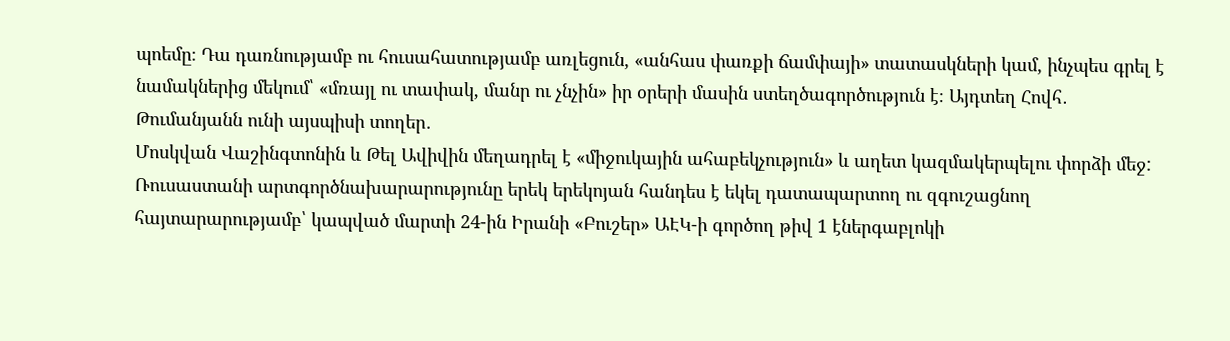պոեմը։ Դա դառնությամբ ու հուսահատությամբ առլեցուն, «անհաս փառքի ճամփայի» տատասկների կամ, ինչպես գրել է նամակներից մեկում՝ «մռայլ ու տափակ, մանր ու չնչին» իր օրերի մասին ստեղծագործություն է։ Այդտեղ Հովհ․ Թումանյանն ունի այսպիսի տողեր․
Մոսկվան Վաշինգտոնին և Թել Ավիվին մեղադրել է «միջուկային ահաբեկչություն» և աղետ կազմակերպելու փորձի մեջ: Ռուսաստանի արտգործնախարարությունը երեկ երեկոյան հանդես է եկել դատապարտող ու զգուշացնող հայտարարությամբ՝ կապված մարտի 24-ին Իրանի «Բուշեր» ԱԷԿ-ի գործող թիվ 1 էներգաբլոկի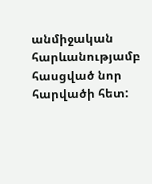անմիջական հարևանությամբ հասցված նոր հարվածի հետ: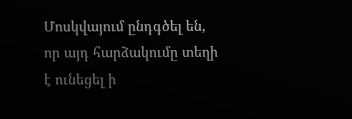Մոսկվայում ընդգծել են, որ այդ հարձակումը տեղի է ունեցել ի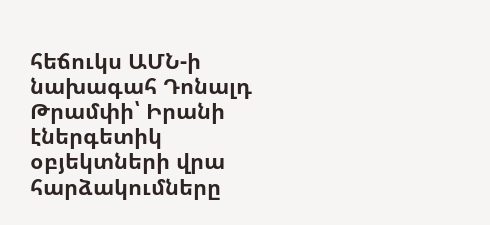հեճուկս ԱՄՆ-ի նախագահ Դոնալդ Թրամփի՝ Իրանի էներգետիկ օբյեկտների վրա հարձակումները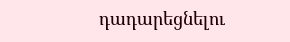դադարեցնելու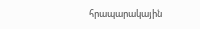հրապարակային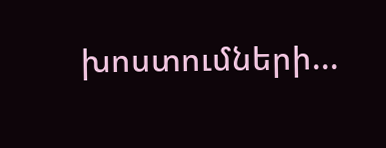խոստումների...